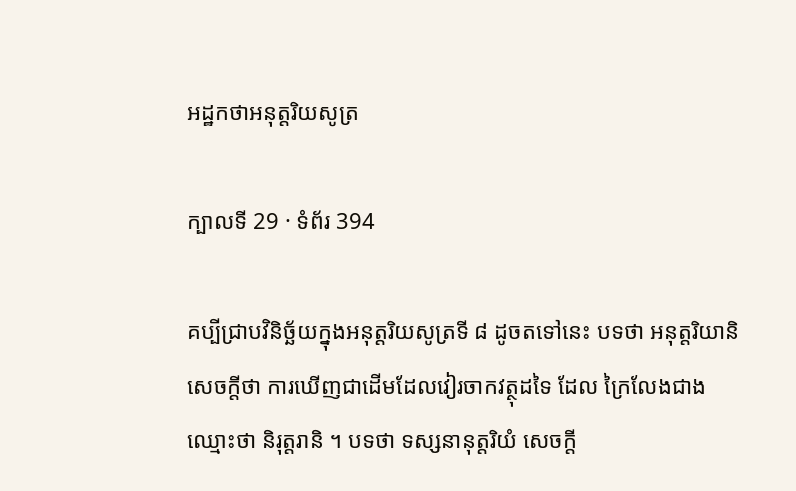អដ្ឋកថាអនុត្តរិយសូត្រ

ក្បាលទី 29 · ទំព័រ 394

គប្បីជ្រាបវិនិច្ឆ័យក្នុងអនុត្តរិយសូត្រទី ៨ ដូចតទៅនេះ បទថា អនុត្តរិយានិ សេចក្តីថា ការឃើញជាដើមដែលវៀរចាកវត្ថុដទៃ ដែល ក្រៃលែងជាង ឈ្មោះថា និរុត្តរានិ ។ បទថា ទស្សនានុត្តរិយំ សេចក្តី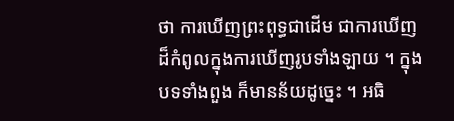ថា ការឃើញព្រះពុទ្ធជាដើម ជាការឃើញដ៏កំពូលក្នុងការឃើញរូបទាំងឡាយ ។ ក្នុងបទទាំងពួង ក៏មានន័យដូច្នេះ ។ អធិ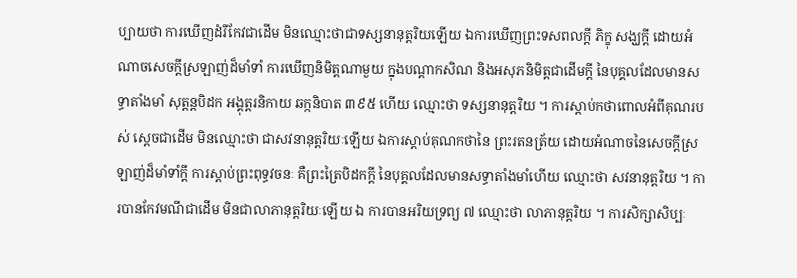ប្បាយថា ការឃើញដំរីកែវជាដើម មិនឈ្មោះថាជាទស្សនានុត្តរិយឡើយ ឯការឃើញព្រះទសពលក្តី ភិក្ខុ សង្ឃក្តី ដោយអំណាចសេចក្តីស្រឡាញ់ដ៏មាំទាំ ការឃើញនិមិត្តណាមួយ ក្នុងបណ្តាកសិណ និងអសុភនិមិត្តជាដើមក្តី នៃបុគ្គលដែលមានសទ្ធាតាំងមាំ សុត្តន្តបិដក អង្គុត្តរនិកាយ ឆក្កនិបាត ៣៩៥ ហើយ ឈ្មោះថា ទស្សនានុត្តរិយ ។ ការស្តាប់កថាពោលអំពីគុណរបស់ ស្តេចជាដើម មិនឈ្មោះថា ជាសវនានុត្តរិយៈឡើយ ឯការស្តាប់គុណកថានៃ ព្រះរតនត្រ័យ ដោយអំណាចនៃសេចក្តីស្រឡាញ់ដ៏មាំទាំក្តី ការស្តាប់ព្រះពុទ្ធវចនៈ គឺព្រះត្រៃបិដកក្តី នៃបុគ្គលដែលមានសទ្ធាតាំងមាំហើយ ឈ្មោះថា សវនានុត្តរិយ ។ ការបានកែវមណីជាដើម មិនជាលាភានុត្តរិយៈឡើយ ឯ ការបានអរិយទ្រព្យ ៧ ឈ្មោះថា លាភានុត្តរិយ ។ ការសិក្សាសិប្បៈ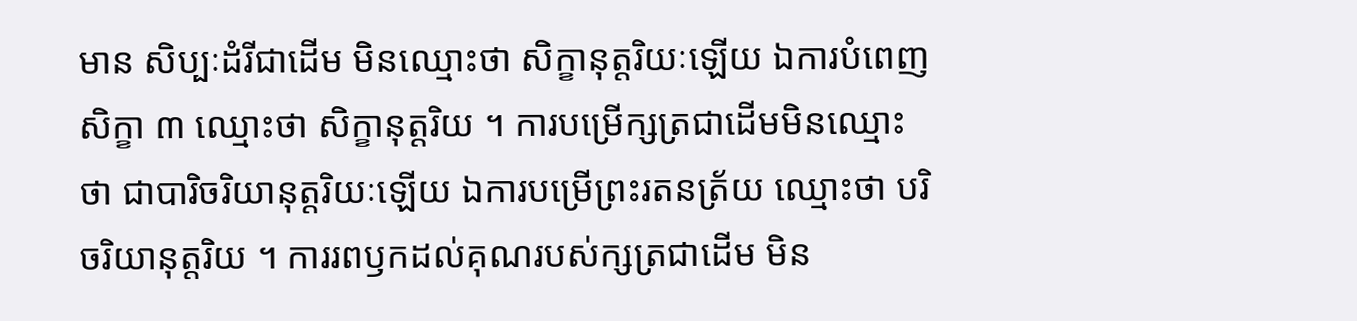មាន សិប្បៈដំរីជាដើម មិនឈ្មោះថា សិក្ខានុត្តរិយៈឡើយ ឯការបំពេញសិក្ខា ៣ ឈ្មោះថា សិក្ខានុត្តរិយ ។ ការបម្រើក្សត្រជាដើមមិនឈ្មោះថា ជាបារិចរិយានុត្តរិយៈឡើយ ឯការបម្រើព្រះរតនត្រ័យ ឈ្មោះថា បរិចរិយានុត្តរិយ ។ ការរពឫកដល់គុណរបស់ក្សត្រជាដើម មិន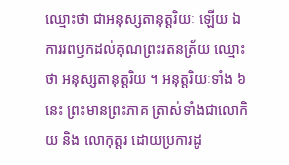ឈ្មោះថា ជាអនុស្សតានុត្តរិយៈ ឡើយ ឯការរពឫកដល់គុណព្រះរតនត្រ័យ ឈ្មោះថា អនុស្សតានុត្តរិយ ។ អនុត្តរិយៈទាំង ៦ នេះ ព្រះមានព្រះភាគ ត្រាស់ទាំងជាលោកិយ និង លោកុត្តរ ដោយប្រការដូ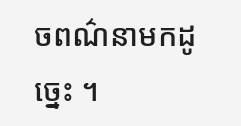ចពណ៌នាមកដូច្នេះ ។